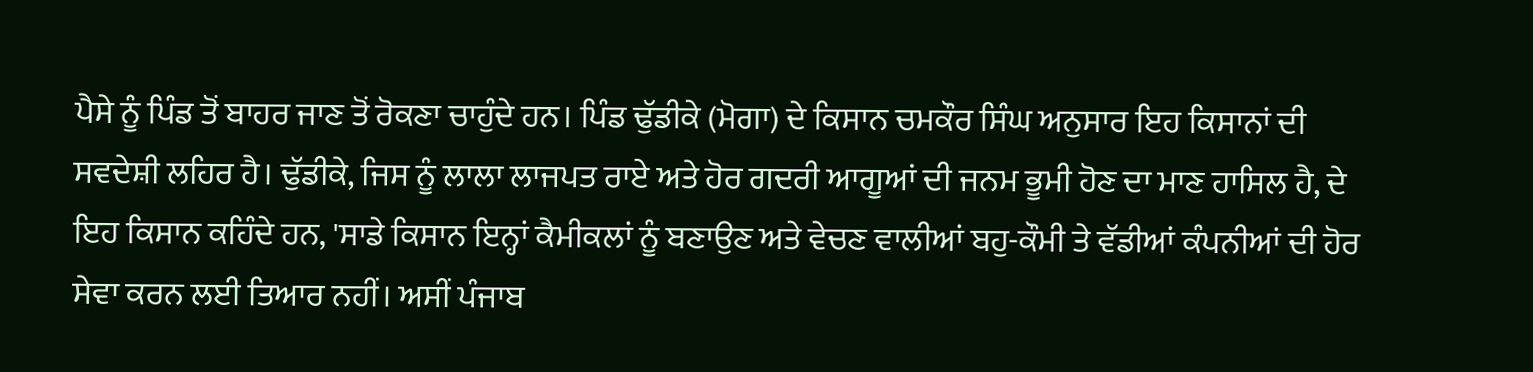ਪੈਸੇ ਨੂੰ ਪਿੰਡ ਤੋਂ ਬਾਹਰ ਜਾਣ ਤੋਂ ਰੋਕਣਾ ਚਾਹੁੰਦੇ ਹਨ। ਪਿੰਡ ਢੁੱਡੀਕੇ (ਮੋਗਾ) ਦੇ ਕਿਸਾਨ ਚਮਕੌਰ ਸਿੰਘ ਅਨੁਸਾਰ ਇਹ ਕਿਸਾਨਾਂ ਦੀ ਸਵਦੇਸ਼ੀ ਲਹਿਰ ਹੈ। ਢੁੱਡੀਕੇ, ਜਿਸ ਨੂੰ ਲਾਲਾ ਲਾਜਪਤ ਰਾਏ ਅਤੇ ਹੋਰ ਗਦਰੀ ਆਗੂਆਂ ਦੀ ਜਨਮ ਭੂਮੀ ਹੋਣ ਦਾ ਮਾਣ ਹਾਸਿਲ ਹੈ, ਦੇ ਇਹ ਕਿਸਾਨ ਕਹਿੰਦੇ ਹਨ, 'ਸਾਡੇ ਕਿਸਾਨ ਇਨ੍ਹਾਂ ਕੈਮੀਕਲਾਂ ਨੂੰ ਬਣਾਉਣ ਅਤੇ ਵੇਚਣ ਵਾਲੀਆਂ ਬਹੁ-ਕੌਮੀ ਤੇ ਵੱਡੀਆਂ ਕੰਪਨੀਆਂ ਦੀ ਹੋਰ ਸੇਵਾ ਕਰਨ ਲਈ ਤਿਆਰ ਨਹੀਂ। ਅਸੀਂ ਪੰਜਾਬ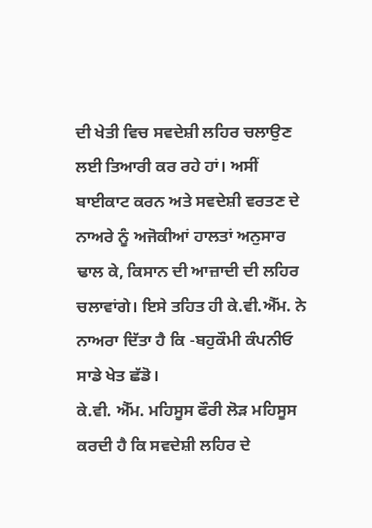ਦੀ ਖੇਤੀ ਵਿਚ ਸਵਦੇਸ਼ੀ ਲਹਿਰ ਚਲਾਉਣ ਲਈ ਤਿਆਰੀ ਕਰ ਰਹੇ ਹਾਂ। ਅਸੀਂ ਬਾਈਕਾਟ ਕਰਨ ਅਤੇ ਸਵਦੇਸ਼ੀ ਵਰਤਣ ਦੇ ਨਾਅਰੇ ਨੂੰ ਅਜੋਕੀਆਂ ਹਾਲਤਾਂ ਅਨੁਸਾਰ ਢਾਲ ਕੇ, ਕਿਸਾਨ ਦੀ ਆਜ਼ਾਦੀ ਦੀ ਲਹਿਰ ਚਲਾਵਾਂਗੇ। ਇਸੇ ਤਹਿਤ ਹੀ ਕੇ.ਵੀ.ਐੱਮ. ਨੇ ਨਾਅਰਾ ਦਿੱਤਾ ਹੈ ਕਿ -ਬਹੁਕੌਮੀ ਕੰਪਨੀਓ ਸਾਡੇ ਖੇਤ ਛੱਡੋ।
ਕੇ.ਵੀ. ਐੱਮ. ਮਹਿਸੂਸ ਫੌਰੀ ਲੋੜ ਮਹਿਸੂਸ ਕਰਦੀ ਹੈ ਕਿ ਸਵਦੇਸ਼ੀ ਲਹਿਰ ਦੇ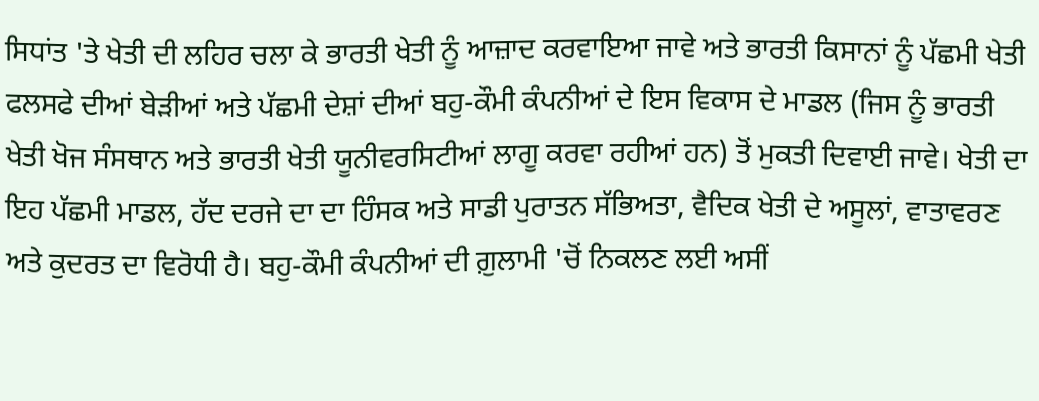ਸਿਧਾਂਤ 'ਤੇ ਖੇਤੀ ਦੀ ਲਹਿਰ ਚਲਾ ਕੇ ਭਾਰਤੀ ਖੇਤੀ ਨੂੰ ਆਜ਼ਾਦ ਕਰਵਾਇਆ ਜਾਵੇ ਅਤੇ ਭਾਰਤੀ ਕਿਸਾਨਾਂ ਨੂੰ ਪੱਛਮੀ ਖੇਤੀ ਫਲਸਫੇ ਦੀਆਂ ਬੇੜੀਆਂ ਅਤੇ ਪੱਛਮੀ ਦੇਸ਼ਾਂ ਦੀਆਂ ਬਹੁ-ਕੌਮੀ ਕੰਪਨੀਆਂ ਦੇ ਇਸ ਵਿਕਾਸ ਦੇ ਮਾਡਲ (ਜਿਸ ਨੂੰ ਭਾਰਤੀ ਖੇਤੀ ਖੋਜ ਸੰਸਥਾਨ ਅਤੇ ਭਾਰਤੀ ਖੇਤੀ ਯੂਨੀਵਰਸਿਟੀਆਂ ਲਾਗੂ ਕਰਵਾ ਰਹੀਆਂ ਹਨ) ਤੋਂ ਮੁਕਤੀ ਦਿਵਾਈ ਜਾਵੇ। ਖੇਤੀ ਦਾ ਇਹ ਪੱਛਮੀ ਮਾਡਲ, ਹੱਦ ਦਰਜੇ ਦਾ ਦਾ ਹਿੰਸਕ ਅਤੇ ਸਾਡੀ ਪੁਰਾਤਨ ਸੱਭਿਅਤਾ, ਵੈਦਿਕ ਖੇਤੀ ਦੇ ਅਸੂਲਾਂ, ਵਾਤਾਵਰਣ ਅਤੇ ਕੁਦਰਤ ਦਾ ਵਿਰੋਧੀ ਹੈ। ਬਹੁ-ਕੌਮੀ ਕੰਪਨੀਆਂ ਦੀ ਗ਼ੁਲਾਮੀ 'ਚੋਂ ਨਿਕਲਣ ਲਈ ਅਸੀਂ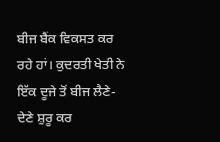ਬੀਜ ਬੈਂਕ ਵਿਕਸਤ ਕਰ ਰਹੇ ਹਾਂ। ਕੁਦਰਤੀ ਖੇਤੀ ਨੇ ਇੱਕ ਦੂਜੇ ਤੋਂ ਬੀਜ ਲੈਣੇ-ਦੇਣੇ ਸ਼ੁਰੂ ਕਰ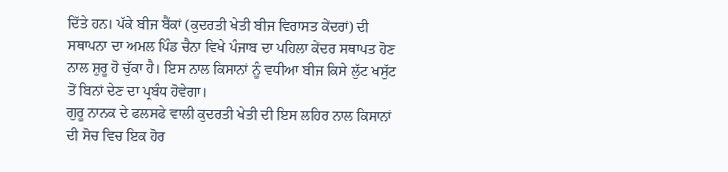ਦਿੱਤੇ ਹਨ। ਪੱਕੇ ਬੀਜ ਬੈਂਕਾਂ (ਕੁਦਰਤੀ ਖੇਤੀ ਬੀਜ ਵਿਰਾਸਤ ਕੇਂਦਰਾਂ) ਦੀ ਸਥਾਪਨਾ ਦਾ ਅਮਲ ਪਿੰਡ ਚੈਨਾ ਵਿਖੇ ਪੰਜਾਬ ਦਾ ਪਹਿਲਾ ਕੇਂਦਰ ਸਥਾਪਤ ਹੋਣ ਨਾਲ ਸ਼ੁਰੂ ਹੋ ਚੁੱਕਾ ਹੈ। ਇਸ ਨਾਲ ਕਿਸਾਨਾਂ ਨੂੰ ਵਧੀਆ ਬੀਜ ਕਿਸੇ ਲੁੱਟ ਖਸੁੱਟ ਤੋਂ ਬਿਨਾਂ ਦੇਣ ਦਾ ਪ੍ਰਬੰਧ ਹੋਵੇਗਾ।
ਗੁਰੂ ਨਾਨਕ ਦੇ ਫਲਸਫੇ ਵਾਲੀ ਕੁਦਰਤੀ ਖੇਤੀ ਦੀ ਇਸ ਲਹਿਰ ਨਾਲ ਕਿਸਾਨਾਂ ਦੀ ਸੋਚ ਵਿਚ ਇਕ ਹੋਰ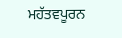ਮਹੱਤਵਪੂਰਨ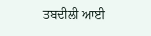ਤਬਦੀਲੀ ਆਈ